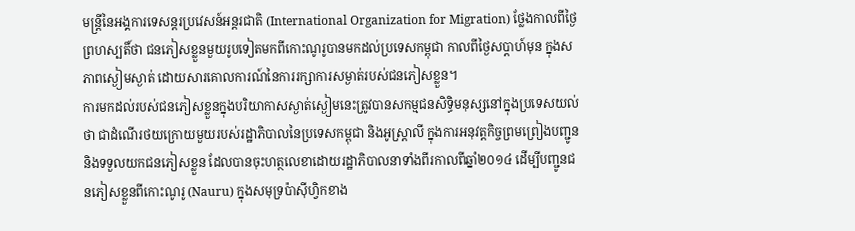មន្ត្រីនៃអង្គការទេសន្តរប្រវេសន៍អន្តរជាតិ (International Organization for Migration) ថ្លែងកាលពីថ្ងៃព្រហស្បតិ៍ថា ជនភៀសខ្លួនមួយរូបទៀតមកពីកោះណូរូបានមកដល់ប្រទេសកម្ពុជា កាលពីថ្ងៃសប្តាហ៍មុន ក្នុងសភាពស្ងៀមស្ងាត់ ដោយសារគោលការណ៍នៃការរក្សាការសម្ងាត់របស់ជនភៀសខ្លួន។
ការមកដល់របស់ជនភៀសខ្លួនក្នុងបរិយាកាសស្ងាត់ស្ងៀមនេះត្រូវបានសកម្មជនសិទ្ធិមនុស្សនៅក្នុងប្រទេសយល់ថា ជាដំណើរថយក្រោយមួយរបស់រដ្ឋាភិបាលនៃប្រទេសកម្ពុជា និងអូស្រ្តាលី ក្នុងការអនុវត្តកិច្ចព្រមព្រៀងបញ្ជូននិងទទួលយកជនភៀសខ្លួន ដែលបានចុះហត្ថលេខាដោយរដ្ឋាភិបាលនាទាំងពីរកាលពីឆ្នាំ២០១៤ ដើម្បីបញ្ជូនជនភៀសខ្លួនពីកោះណូរូ (Nauru) ក្នុងសមុទ្រប៉ាស៊ីហ្វិកខាង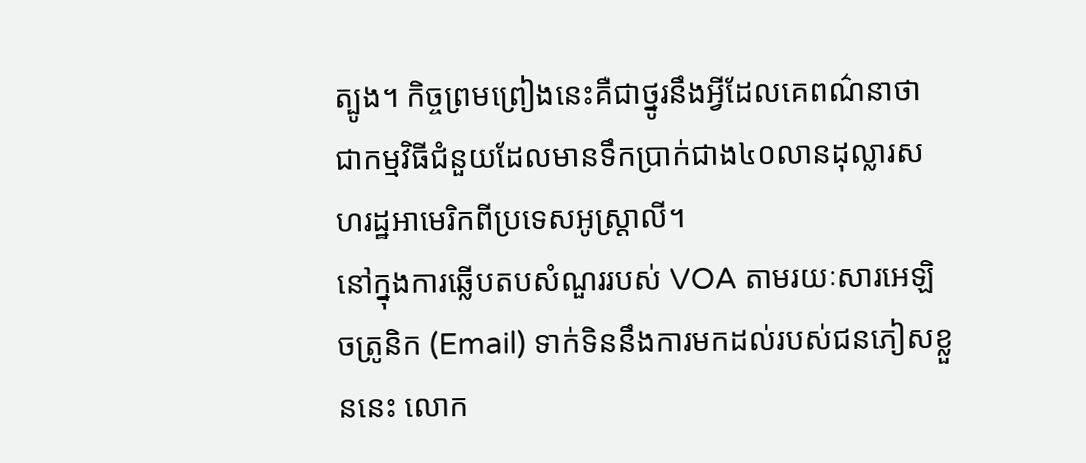ត្បូង។ កិច្ចព្រមព្រៀងនេះគឺជាថ្នូរនឹងអ្វីដែលគេពណ៌នាថា ជាកម្មវិធីជំនួយដែលមានទឹកប្រាក់ជាង៤០លានដុល្លារសហរដ្ឋអាមេរិកពីប្រទេសអូស្រ្តាលី។
នៅក្នុងការឆ្លើបតបសំណួររបស់ VOA តាមរយៈសារអេឡិចត្រូនិក (Email) ទាក់ទិននឹងការមកដល់របស់ជនភៀសខ្លួននេះ លោក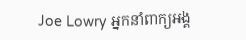Joe Lowry អ្នកនាំពាក្យអង្គ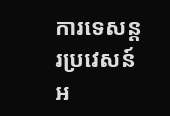ការទេសន្តរប្រវេសន៍អ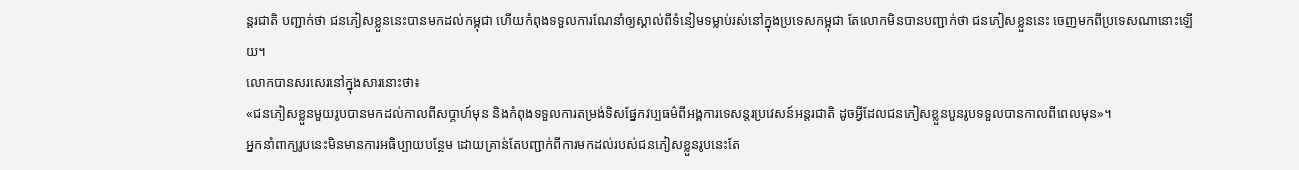ន្តរជាតិ បញ្ជាក់ថា ជនភៀសខ្លួននេះបានមកដល់កម្ពុជា ហើយកំពុងទទួលការណែនាំឲ្យស្គាល់ពីទំនៀមទម្លាប់រស់នៅក្នុងប្រទេសកម្ពុជា តែលោកមិនបានបញ្ជាក់ថា ជនភៀសខ្លួននេះ ចេញមកពីប្រទេសណានោះឡើយ។
លោកបានសរសេរនៅក្នុងសារនោះថា៖
«ជនភៀសខ្លួនមួយរូបបានមកដល់កាលពីសប្តាហ៍មុន និងកំពុងទទួលការតម្រង់ទិសផ្នែកវប្បធម៌ពីអង្គការទេសន្តរប្រវេសន៍អន្តរជាតិ ដូចអ្វីដែលជនភៀសខ្លួនបួនរូបទទួលបានកាលពីពេលមុន»។
អ្នកនាំពាក្យរូបនេះមិនមានការអធិប្បាយបន្ថែម ដោយគ្រាន់តែបញ្ជាក់ពីការមកដល់របស់ជនភៀសខ្លួនរូបនេះតែ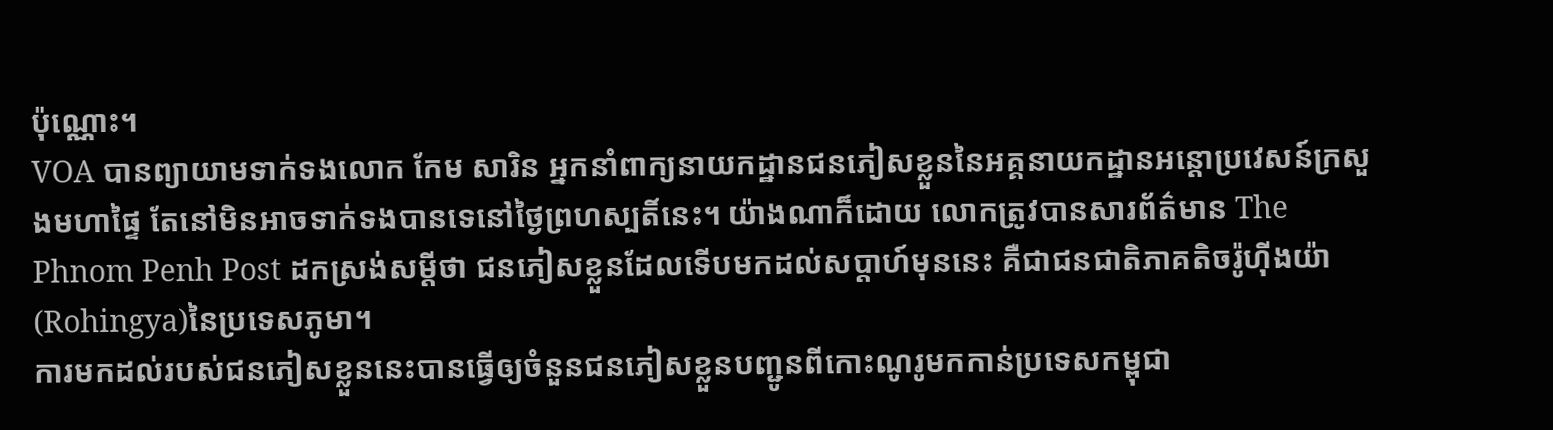ប៉ុណ្ណោះ។
VOA បានព្យាយាមទាក់ទងលោក កែម សារិន អ្នកនាំពាក្យនាយកដ្ឋានជនភៀសខ្លួននៃអគ្គនាយកដ្ឋានអន្តោប្រវេសន៍ក្រសួងមហាផ្ទៃ តែនៅមិនអាចទាក់ទងបានទេនៅថ្ងៃព្រហស្បតិ៍នេះ។ យ៉ាងណាក៏ដោយ លោកត្រូវបានសារព័ត៌មាន The Phnom Penh Post ដកស្រង់សម្តីថា ជនភៀសខ្លួនដែលទើបមកដល់សប្តាហ៍មុននេះ គឺជាជនជាតិភាគតិចរ៉ូហ៊ីងយ៉ា (Rohingya)នៃប្រទេសភូមា។
ការមកដល់របស់ជនភៀសខ្លួននេះបានធ្វើឲ្យចំនួនជនភៀសខ្លួនបញ្ជូនពីកោះណូរូមកកាន់ប្រទេសកម្ពុជា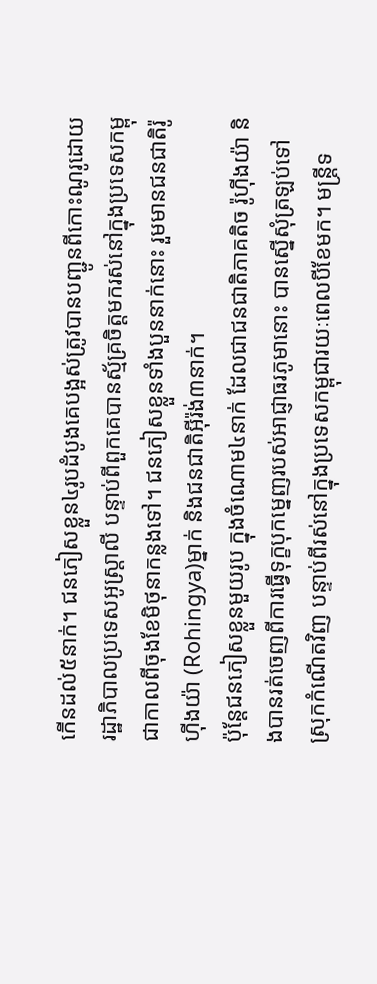កើនដល់៥នាក់។ ជនភៀសខ្លួន៤រូបដំបូងគេបង្អស់ត្រូវបានបញ្ជូនពីកោះណូរូដោយរដ្ឋាភិបាលប្រទេសអូស្ត្រាលី បន្ទាប់ពីពួកគេបានស្ម័គ្រចិត្តមករស់នៅក្នុងប្រទេសកម្ពុជាកាលពីចុងខែមិថុនាកន្លងទៅ។ ជនភៀសខ្លួនទាំងបួននាក់នោះ រួមមានជនជាតិរ៉ូហ៊ីងយ៉ា (Rohingya)ម្នាក់ និងជនជាតិអ៊ីរ៉ង់៣នាក់។
ប៉ុន្តែជនភៀសខ្លួនមួយរូប ក្នុងចំណោម៤នាក់ ដែលជាជនជាតិភាគតិច រ៉ូហ៊ីងយ៉ា និងបានរត់ចេញពីការធ្វើទុក្ខបុកម្នេញរបស់អាជ្ញាធរភូមានោះ បានស្នើសុំត្រឡប់ទៅស្រុកកំណើតវិញ បន្ទាប់ពីរស់នៅក្នុងប្រទេសកម្ពុជារយៈពេលបីខែមក។ មន្ត្រីទ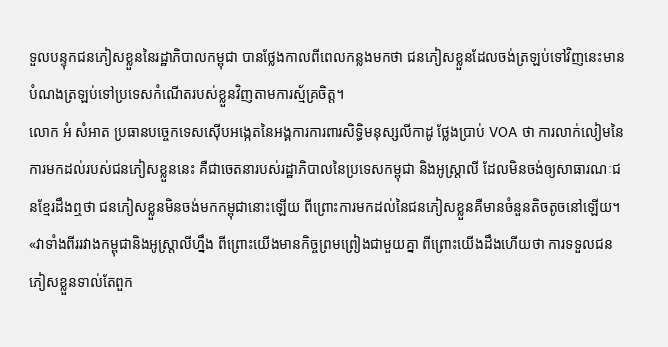ទួលបន្ទុកជនភៀសខ្លួននៃរដ្ឋាភិបាលកម្ពុជា បានថ្លែងកាលពីពេលកន្លងមកថា ជនភៀសខ្លួនដែលចង់ត្រឡប់ទៅវិញនេះមានបំណងត្រឡប់ទៅប្រទេសកំណើតរបស់ខ្លួនវិញតាមការស្ម័គ្រចិត្ត។
លោក អំ សំអាត ប្រធានបច្ចេកទេសស៊ើបអង្កេតនៃអង្គការការពារសិទ្ធិមនុស្សលីកាដូ ថ្លែងប្រាប់ VOA ថា ការលាក់លៀមនៃការមកដល់របស់ជនភៀសខ្លួននេះ គឺជាចេតនារបស់រដ្ឋាភិបាលនៃប្រទេសកម្ពុជា និងអូស្រ្តាលី ដែលមិនចង់ឲ្យសាធារណៈជនខ្មែរដឹងឮថា ជនភៀសខ្លួនមិនចង់មកកម្ពុជានោះឡើយ ពីព្រោះការមកដល់នៃជនភៀសខ្លួនគឺមានចំនួនតិចតូចនៅឡើយ។
«វាទាំងពីររវាងកម្ពុជានិងអូស្រ្តាលីហ្នឹង ពីព្រោះយើងមានកិច្ចព្រមព្រៀងជាមួយគ្នា ពីព្រោះយើងដឹងហើយថា ការទទួលជនភៀសខ្លួនទាល់តែពួក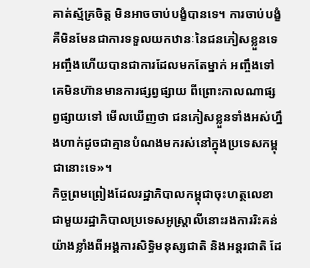គាត់ស្ម័គ្រចិត្ត មិនអាចចាប់បង្ខំបានទេ។ ការចាប់បង្ខំគឺមិនមែនជាការទទួលយកឋានៈនៃជនភៀសខ្លួនទេ អញ្ចឹងហើយបានជាការដែលមកតែម្នាក់ អញ្ចឹងទៅ គេមិនហ៊ានមានការផ្សព្វផ្សាយ ពីព្រោះកាលណាផ្សព្វផ្សាយទៅ មើលឃើញថា ជនភៀសខ្លួនទាំងអស់ហ្នឹងហាក់ដូចជាគ្មានបំណងមករស់នៅក្នុងប្រទេសកម្ពុជានោះទេ»។
កិច្ចព្រមព្រៀងដែលរដ្ឋាភិបាលកម្ពុជាចុះហត្ថលេខាជាមួយរដ្ឋាភិបាលប្រទេសអូស្រ្តាលីនោះរងការរិះគន់យ៉ាងខ្លាំងពីអង្គការសិទ្ធិមនុស្សជាតិ និងអន្តរជាតិ ដែ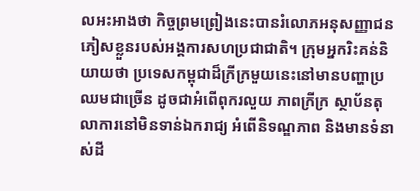លអះអាងថា កិច្ចព្រមព្រៀងនេះបានរំលោភអនុសញ្ញាជនភៀសខ្លួនរបស់អង្គការសហប្រជាជាតិ។ ក្រុមអ្នករិះគន់និយាយថា ប្រទេសកម្ពុជាដ៏ក្រីក្រមួយនេះនៅមានបញ្ហាប្រឈមជាច្រើន ដូចជាអំពើពុករលួយ ភាពក្រីក្រ ស្ថាប័នតុលាការនៅមិនទាន់ឯករាជ្យ អំពើនិទណ្ឌភាព និងមានទំនាស់ដី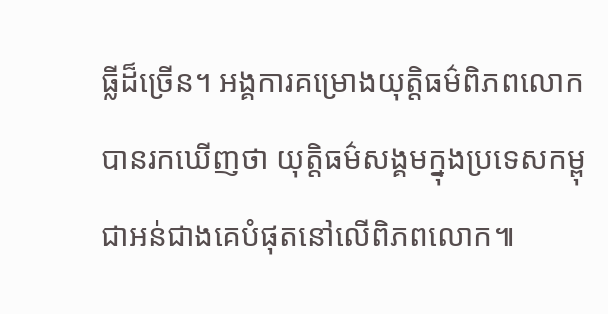ធ្លីដ៏ច្រើន។ អង្គការគម្រោងយុត្តិធម៌ពិភពលោកបានរកឃើញថា យុត្តិធម៌សង្គមក្នុងប្រទេសកម្ពុជាអន់ជាងគេបំផុតនៅលើពិភពលោក៕